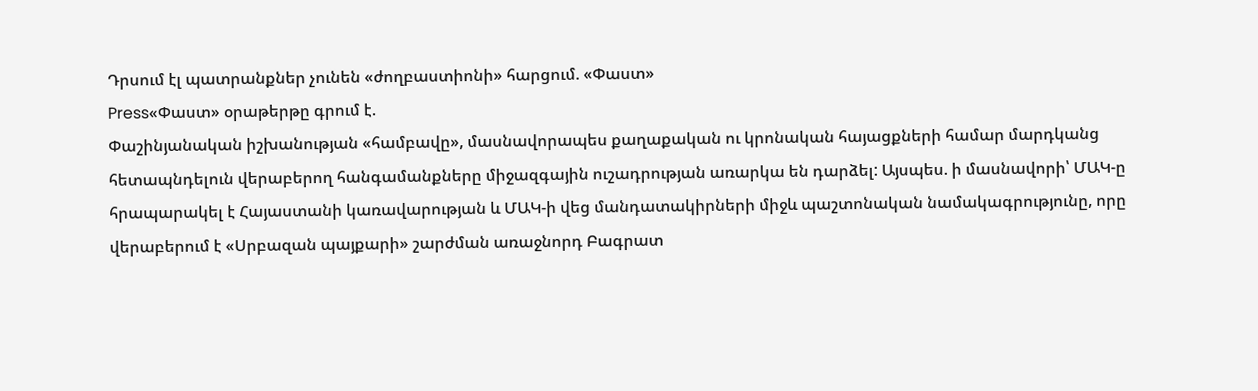Դրսում էլ պատրանքներ չունեն «ժողբաստիոնի» հարցում. «Փաստ»
Press«Փաստ» օրաթերթը գրում է.
Փաշինյանական իշխանության «համբավը», մասնավորապես քաղաքական ու կրոնական հայացքների համար մարդկանց հետապնդելուն վերաբերող հանգամանքները միջազգային ուշադրության առարկա են դարձել: Այսպես. ի մասնավորի՝ ՄԱԿ-ը հրապարակել է Հայաստանի կառավարության և ՄԱԿ-ի վեց մանդատակիրների միջև պաշտոնական նամակագրությունը, որը վերաբերում է «Սրբազան պայքարի» շարժման առաջնորդ Բագրատ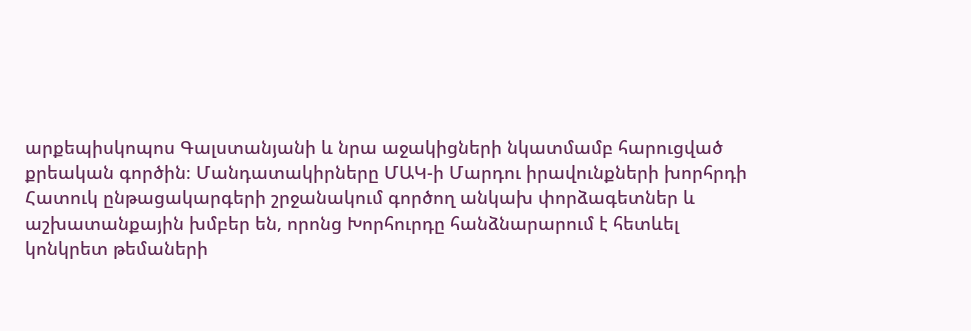արքեպիսկոպոս Գալստանյանի և նրա աջակիցների նկատմամբ հարուցված քրեական գործին։ Մանդատակիրները ՄԱԿ-ի Մարդու իրավունքների խորհրդի Հատուկ ընթացակարգերի շրջանակում գործող անկախ փորձագետներ և աշխատանքային խմբեր են, որոնց Խորհուրդը հանձնարարում է հետևել կոնկրետ թեմաների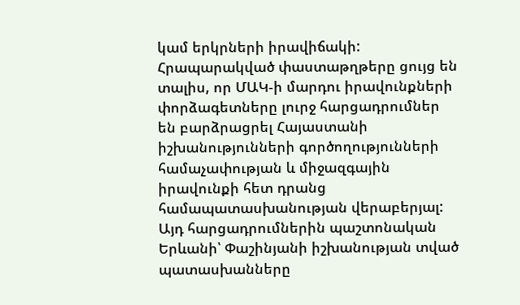կամ երկրների իրավիճակի:
Հրապարակված փաստաթղթերը ցույց են տալիս, որ ՄԱԿ-ի մարդու իրավունքների փորձագետները լուրջ հարցադրումներ են բարձրացրել Հայաստանի իշխանությունների գործողությունների համաչափության և միջազգային իրավունքի հետ դրանց համապատասխանության վերաբերյալ: Այդ հարցադրումներին պաշտոնական Երևանի՝ Փաշինյանի իշխանության տված պատասխանները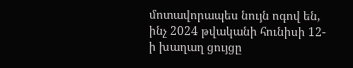մոտավորապես նույն ոգով են, ինչ 2024 թվականի հունիսի 12-ի խաղաղ ցույցը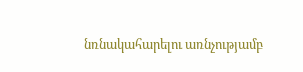նռնակահարելու առնչությամբ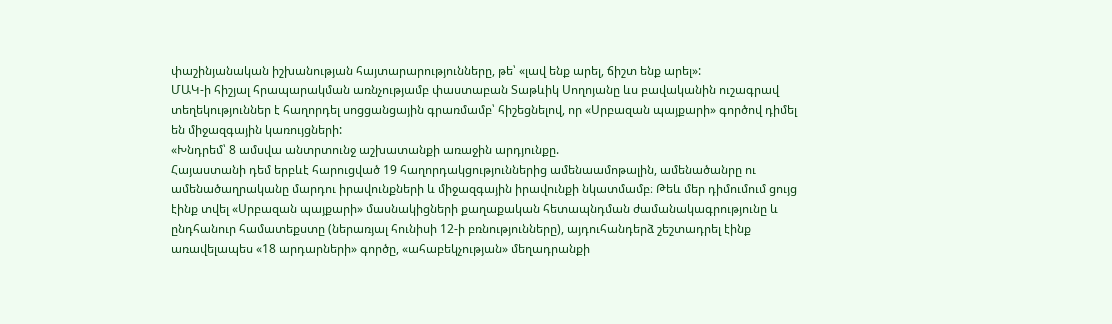փաշինյանական իշխանության հայտարարությունները, թե՝ «լավ ենք արել, ճիշտ ենք արել»:
ՄԱԿ-ի հիշյալ հրապարակման առնչությամբ փաստաբան Տաթևիկ Սողոյանը ևս բավականին ուշագրավ տեղեկություններ է հաղորդել սոցցանցային գրառմամբ՝ հիշեցնելով, որ «Սրբազան պայքարի» գործով դիմել են միջազգային կառույցների:
«Խնդրեմ՝ 8 ամսվա անտրտունջ աշխատանքի առաջին արդյունքը.
Հայաստանի դեմ երբևէ հարուցված 19 հաղորդակցություններից ամենաամոթալին, ամենածանրը ու ամենածաղրականը մարդու իրավունքների և միջազգային իրավունքի նկատմամբ։ Թեև մեր դիմումում ցույց էինք տվել «Սրբազան պայքարի» մասնակիցների քաղաքական հետապնդման ժամանակագրությունը և ընդհանուր համատեքստը (ներառյալ հունիսի 12-ի բռնությունները), այդուհանդերձ շեշտադրել էինք առավելապես «18 արդարների» գործը, «ահաբեկչության» մեղադրանքի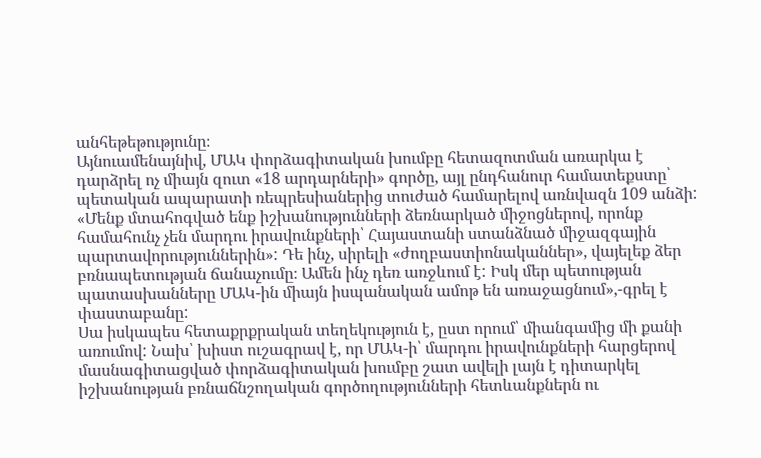անհեթեթությունը։
Այնուամենայնիվ, ՄԱԿ փորձագիտական խումբը հետազոտման առարկա է դարձրել ոչ միայն զուտ «18 արդարների» գործը, այլ ընդհանուր համատեքստը՝ պետական ապարատի ռեպրեսիաներից տուժած համարելով առնվազն 109 անձի: «Մենք մտահոգված ենք իշխանությունների ձեռնարկած միջոցներով, որոնք համահունչ չեն մարդու իրավունքների՝ Հայաստանի ստանձնած միջազգային պարտավորություններին»: Դե ինչ, սիրելի «ժողբաստիոնականներ», վայելեք ձեր բռնապետության ճանաչումը։ Ամեն ինչ դեռ առջևում է: Իսկ մեր պետության պատասխանները ՄԱԿ-ին միայն իսպանական ամոթ են առաջացնում»,-գրել է փաստաբանը:
Սա իսկապես հետաքրքրական տեղեկություն է, ըստ որում՝ միանգամից մի քանի առումով: Նախ՝ խիստ ուշագրավ է, որ ՄԱԿ-ի՝ մարդու իրավունքների հարցերով մասնագիտացված փորձագիտական խումբը շատ ավելի լայն է դիտարկել իշխանության բռնաճնշողական գործողությունների հետևանքներն ու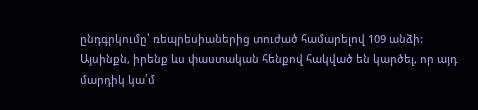ընդգրկումը՝ ռեպրեսիաներից տուժած համարելով 109 անձի: Այսինքն, իրենք ևս փաստական հենքով հակված են կարծել, որ այդ մարդիկ կա՛մ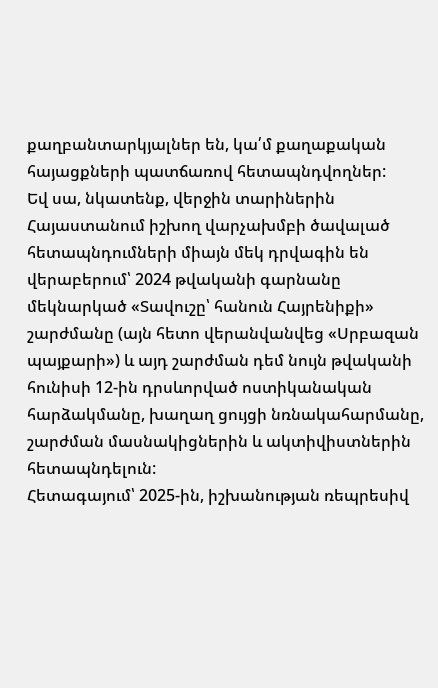քաղբանտարկյալներ են, կա՛մ քաղաքական հայացքների պատճառով հետապնդվողներ:
Եվ սա, նկատենք, վերջին տարիներին Հայաստանում իշխող վարչախմբի ծավալած հետապնդումների միայն մեկ դրվագին են վերաբերում՝ 2024 թվականի գարնանը մեկնարկած «Տավուշը՝ հանուն Հայրենիքի» շարժմանը (այն հետո վերանվանվեց «Սրբազան պայքարի») և այդ շարժման դեմ նույն թվականի հունիսի 12-ին դրսևորված ոստիկանական հարձակմանը, խաղաղ ցույցի նռնակահարմանը, շարժման մասնակիցներին և ակտիվիստներին հետապնդելուն:
Հետագայում՝ 2025-ին, իշխանության ռեպրեսիվ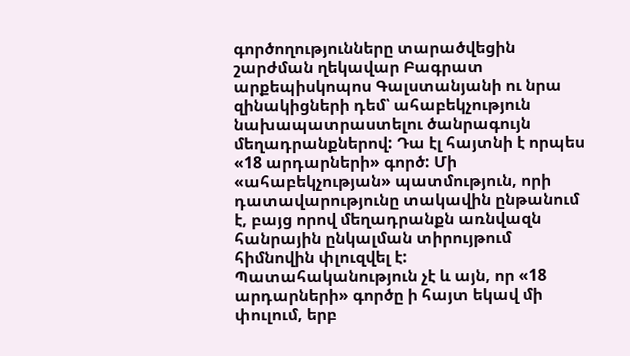գործողությունները տարածվեցին շարժման ղեկավար Բագրատ արքեպիսկոպոս Գալստանյանի ու նրա զինակիցների դեմ՝ ահաբեկչություն նախապատրաստելու ծանրագույն մեղադրանքներով: Դա էլ հայտնի է որպես «18 արդարների» գործ: Մի «ահաբեկչության» պատմություն, որի դատավարությունը տակավին ընթանում է, բայց որով մեղադրանքն առնվազն հանրային ընկալման տիրույթում հիմնովին փլուզվել է: Պատահականություն չէ և այն, որ «18 արդարների» գործը ի հայտ եկավ մի փուլում, երբ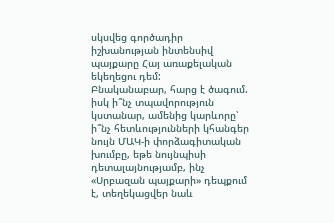սկսվեց գործադիր իշխանության ինտենսիվ պայքարը Հայ առաքելական եկեղեցու դեմ:
Բնականաբար, հարց է ծագում. իսկ ի՞նչ տպավորություն կստանար, ամենից կարևորը՝ ի՞նչ հետևությունների կհանգեր նույն ՄԱԿ-ի փորձագիտական խումբը, եթե նույնպիսի դետալայնությամբ, ինչ «Սրբազան պայքարի» դեպքում է, տեղեկացվեր նաև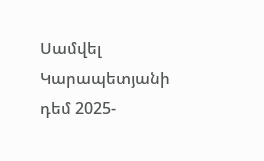Սամվել Կարապետյանի դեմ 2025-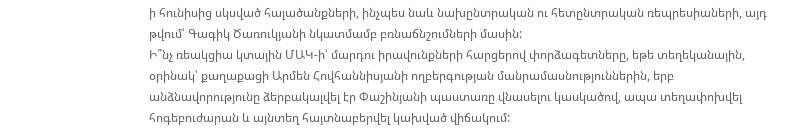ի հունիսից սկսված հալածանքների, ինչպես նաև նախընտրական ու հետընտրական ռեպրեսիաների, այդ թվում՝ Գագիկ Ծառուկյանի նկատմամբ բռնաճնշումների մասին:
Ի՞նչ ռեակցիա կտային ՄԱԿ-ի՝ մարդու իրավունքների հարցերով փորձագետները, եթե տեղեկանային, օրինակ՝ քաղաքացի Արմեն Հովհաննիսյանի ողբերգության մանրամասնություններին, երբ անձնավորությունը ձերբակալվել էր Փաշինյանի պաստառը վնասելու կասկածով, ապա տեղափոխվել հոգեբուժարան և այնտեղ հայտնաբերվել կախված վիճակում: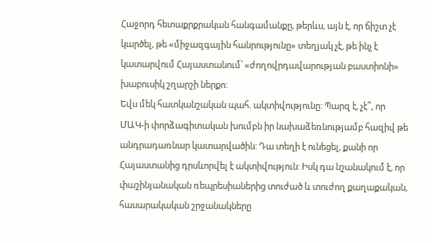Հաջորդ հետաքրքրական հանգամանքը, թերևս, այն է, որ ճիշտ չէ կարծել, թե «միջազգային հանրությունը» տեղյակ չէ, թե ինչ է կատարվում Հայաստանում՝ «ժողովրդավարության բաստիոնի» խաբուսիկ շղարշի ներքո:
Եվս մեկ հատկանշական պահ. ակտիվությունը: Պարզ է, չէ՞, որ ՄԱԿ-ի փորձագիտական խումբն իր նախաձեռնությամբ հազիվ թե անդրադառնար կատարվածին: Դա տեղի է ունեցել, քանի որ Հայաստանից դրսևորվել է ակտիվություն: Իսկ դա նշանակում է, որ փաշինյանական ռեպրեսիաներից տուժած և տուժող քաղաքական, հասարակական շրջանակները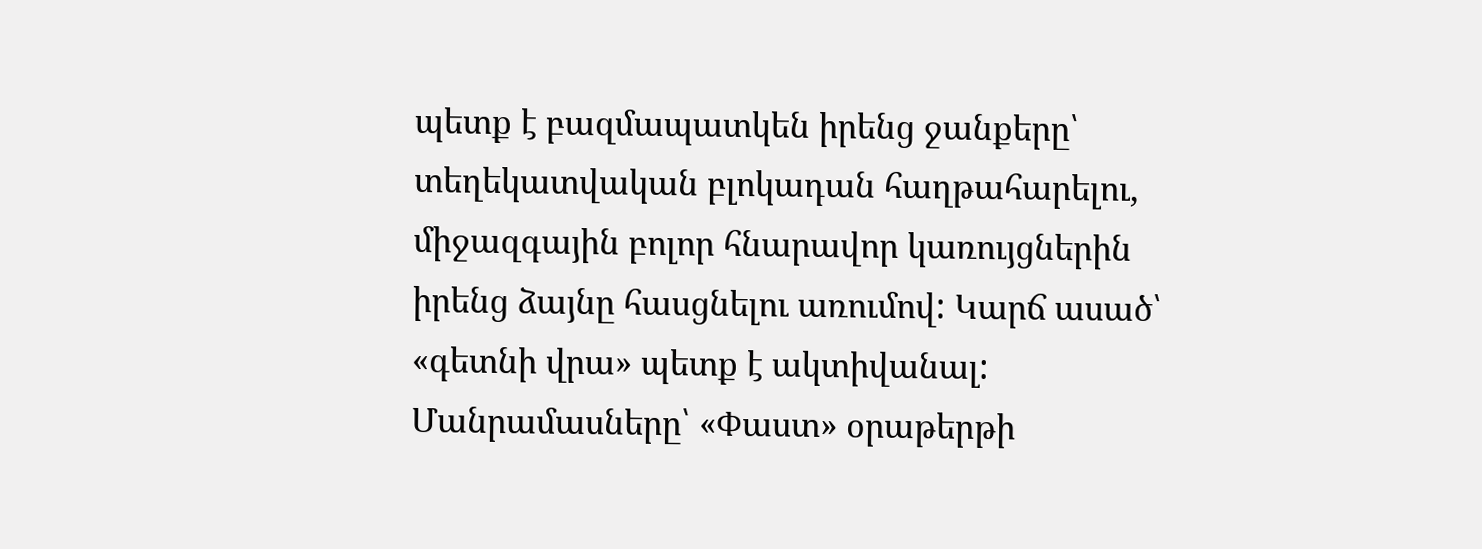պետք է բազմապատկեն իրենց ջանքերը՝ տեղեկատվական բլոկադան հաղթահարելու, միջազգային բոլոր հնարավոր կառույցներին իրենց ձայնը հասցնելու առումով: Կարճ ասած՝ «գետնի վրա» պետք է ակտիվանալ:
Մանրամասները՝ «Փաստ» օրաթերթի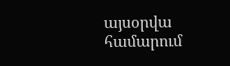այսօրվա համարում